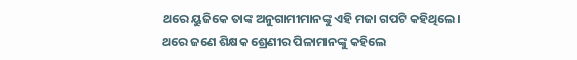ଥରେ ୟୁଜିକେ ତାଙ୍କ ଅନୁଗାମୀମାନଙ୍କୁ ଏହି ମଜା ଗପଟି କହିଥିଲେ।
ଥରେ ଜଣେ ଶିକ୍ଷକ ଶ୍ରେଣୀର ପିଳାମାନଙ୍କୁ କହିଲେ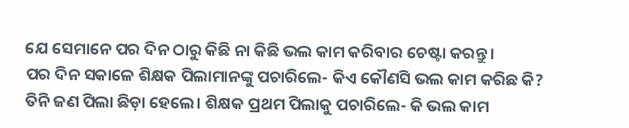ଯେ ସେମାନେ ପର ଦିନ ଠାରୁ କିଛି ନା କିଛି ଭଲ କାମ କରିବାର ଚେଷ୍ଟା କରନ୍ତୁ।
ପର ଦିନ ସକାଳେ ଶିକ୍ଷକ ପିଲାମାନଙ୍କୁ ପଚାରିଲେ- କିଏ କୌଣସି ଭଲ କାମ କରିଛ କି?
ତିନି ଜଣ ପିଲା ଛିଡ଼ା ହେଲେ। ଶିକ୍ଷକ ପ୍ରଥମ ପିଲାକୁ ପଚାରିଲେ- କି ଭଲ କାମ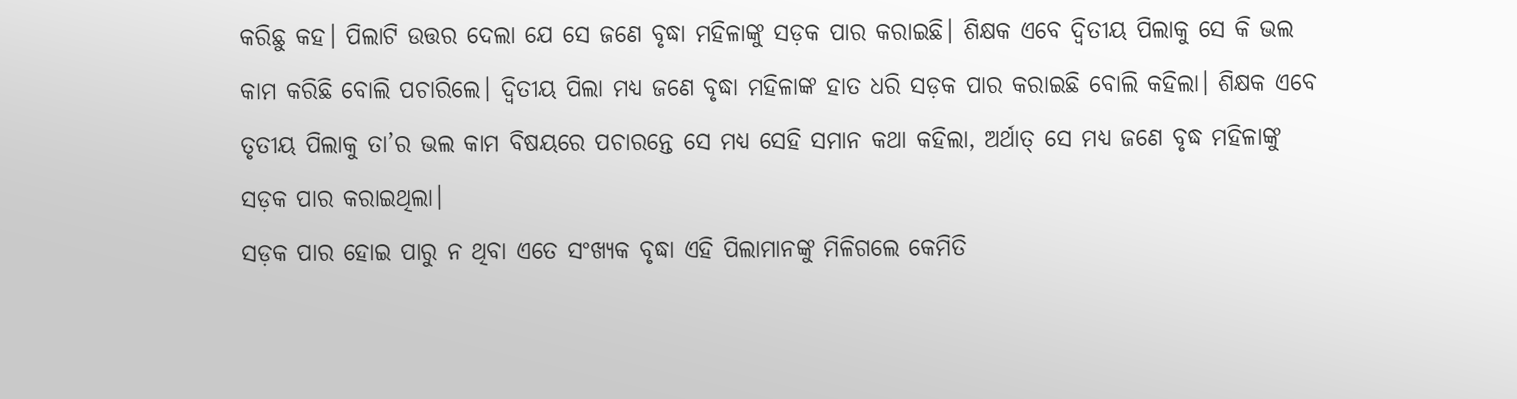କରିଛୁ କହ। ପିଲାଟି ଉତ୍ତର ଦେଲା ଯେ ସେ ଜଣେ ବୃଦ୍ଧା ମହିଳାଙ୍କୁ ସଡ଼କ ପାର କରାଇଛି। ଶିକ୍ଷକ ଏବେ ଦ୍ବିତୀୟ ପିଲାକୁ ସେ କି ଭଲ କାମ କରିଛି ବୋଲି ପଚାରିଲେ। ଦ୍ବିତୀୟ ପିଲା ମଧ୍ୟ ଜଣେ ବୃଦ୍ଧା ମହିଳାଙ୍କ ହାତ ଧରି ସଡ଼କ ପାର କରାଇଛି ବୋଲି କହିଲା। ଶିକ୍ଷକ ଏବେ ତୃତୀୟ ପିଲାକୁ ତା’ର ଭଲ କାମ ବିଷୟରେ ପଚାରନ୍ତେ ସେ ମଧ୍ୟ ସେହି ସମାନ କଥା କହିଲା, ଅର୍ଥାତ୍‌ ସେ ମଧ୍ୟ ଜଣେ ବୃଦ୍ଧ ମହିଳାଙ୍କୁ ସଡ଼କ ପାର କରାଇଥିଲା।
ସଡ଼କ ପାର ହୋଇ ପାରୁ ନ ଥିବା ଏତେ ସଂଖ୍ୟକ ବୃଦ୍ଧା ଏହି ପିଲାମାନଙ୍କୁ ମିଳିଗଲେ କେମିତି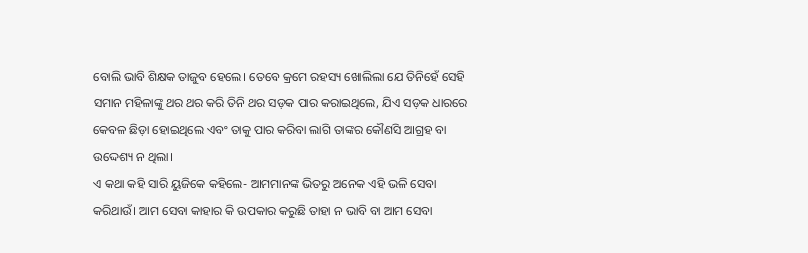ବୋଲି ଭାବି ଶିକ୍ଷକ ତାଜୁବ ହେଲେ। ତେବେ କ୍ରମେ ରହସ୍ୟ ଖୋଲିଲା ଯେ ତିନିହେଁ ସେହି ସମାନ ମହିଳାଙ୍କୁ ଥର ଥର କରି ତିନି ଥର ସଡ଼କ ପାର କରାଇଥିଲେ, ଯିଏ ସଡ଼କ ଧାରରେ କେବଳ ଛିଡ଼ା ହୋଇଥିଲେ ଏବଂ ତାକୁ ପାର କରିବା ଲାଗି ତାଙ୍କର କୌଣସି ଆଗ୍ରହ ବା ଉଦ୍ଦେଶ୍ୟ ନ ଥିଲା।
ଏ କଥା କହି ସାରି ୟୁଜିକେ କହିଲେ- ଆମମାନଙ୍କ ଭିତରୁ ଅନେକ ଏହି ଭଳି ସେବା କରିଥାଉଁ। ଆମ ସେବା କାହାର କି ଉପକାର କରୁଛି ତାହା ନ ଭାବି ବା ଆମ ସେବା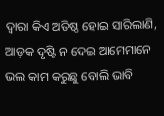ଦ୍ବାରା କିଏ ଅତିଷ୍ଠ ହୋଇ ସାରିଲାଣି, ଅ‌ାଡ଼କ ଦୃଷ୍ଟି ନ ଦେଇ ଆମେମାନେ ଭଲ କାମ କରୁଛୁ ବୋଲି ଭାବି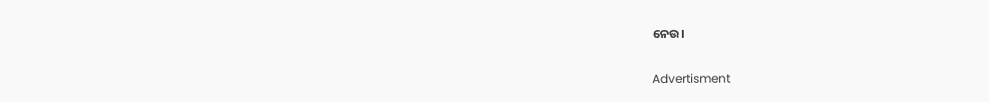ନେଉ।

Advertisment